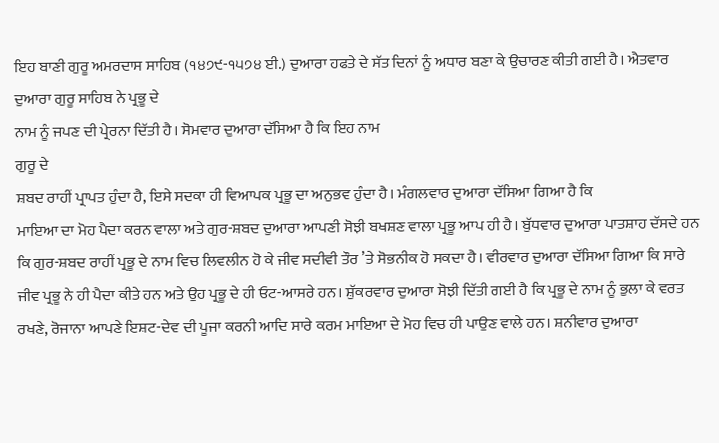ਇਹ ਬਾਣੀ ਗੁਰੂ ਅਮਰਦਾਸ ਸਾਹਿਬ (੧੪੭੯-੧੫੭੪ ਈ.) ਦੁਆਰਾ ਹਫਤੇ ਦੇ ਸੱਤ ਦਿਨਾਂ ਨੂੰ ਅਧਾਰ ਬਣਾ ਕੇ ਉਚਾਰਣ ਕੀਤੀ ਗਈ ਹੈ। ਐਤਵਾਰ ਦੁਆਰਾ ਗੁਰੂ ਸਾਹਿਬ ਨੇ ਪ੍ਰਭੂ ਦੇ
ਨਾਮ ਨੂੰ ਜਪਣ ਦੀ ਪ੍ਰੇਰਨਾ ਦਿੱਤੀ ਹੈ। ਸੋਮਵਾਰ ਦੁਆਰਾ ਦੱਸਿਆ ਹੈ ਕਿ ਇਹ ਨਾਮ
ਗੁਰੂ ਦੇ
ਸ਼ਬਦ ਰਾਹੀਂ ਪ੍ਰਾਪਤ ਹੁੰਦਾ ਹੈ, ਇਸੇ ਸਦਕਾ ਹੀ ਵਿਆਪਕ ਪ੍ਰਭੂ ਦਾ ਅਨੁਭਵ ਹੁੰਦਾ ਹੈ। ਮੰਗਲਵਾਰ ਦੁਆਰਾ ਦੱਸਿਆ ਗਿਆ ਹੈ ਕਿ
ਮਾਇਆ ਦਾ ਮੋਹ ਪੈਦਾ ਕਰਨ ਵਾਲਾ ਅਤੇ ਗੁਰ-ਸ਼ਬਦ ਦੁਆਰਾ ਆਪਣੀ ਸੋਝੀ ਬਖਸ਼ਣ ਵਾਲਾ ਪ੍ਰਭੂ ਆਪ ਹੀ ਹੈ। ਬੁੱਧਵਾਰ ਦੁਆਰਾ ਪਾਤਸ਼ਾਹ ਦੱਸਦੇ ਹਨ ਕਿ ਗੁਰ-ਸ਼ਬਦ ਰਾਹੀਂ ਪ੍ਰਭੂ ਦੇ ਨਾਮ ਵਿਚ ਲਿਵਲੀਨ ਹੋ ਕੇ ਜੀਵ ਸਦੀਵੀ ਤੌਰ ’ਤੇ ਸੋਭਨੀਕ ਹੋ ਸਕਦਾ ਹੈ। ਵੀਰਵਾਰ ਦੁਆਰਾ ਦੱਸਿਆ ਗਿਆ ਕਿ ਸਾਰੇ ਜੀਵ ਪ੍ਰਭੂ ਨੇ ਹੀ ਪੈਦਾ ਕੀਤੇ ਹਨ ਅਤੇ ਉਹ ਪ੍ਰਭੂ ਦੇ ਹੀ ਓਟ-ਆਸਰੇ ਹਨ। ਸ਼ੁੱਕਰਵਾਰ ਦੁਆਰਾ ਸੋਝੀ ਦਿੱਤੀ ਗਈ ਹੈ ਕਿ ਪ੍ਰਭੂ ਦੇ ਨਾਮ ਨੂੰ ਭੁਲਾ ਕੇ ਵਰਤ ਰਖਣੇ, ਰੋਜਾਨਾ ਆਪਣੇ ਇਸ਼ਟ-ਦੇਵ ਦੀ ਪੂਜਾ ਕਰਨੀ ਆਦਿ ਸਾਰੇ ਕਰਮ ਮਾਇਆ ਦੇ ਮੋਹ ਵਿਚ ਹੀ ਪਾਉਣ ਵਾਲੇ ਹਨ। ਸ਼ਨੀਵਾਰ ਦੁਆਰਾ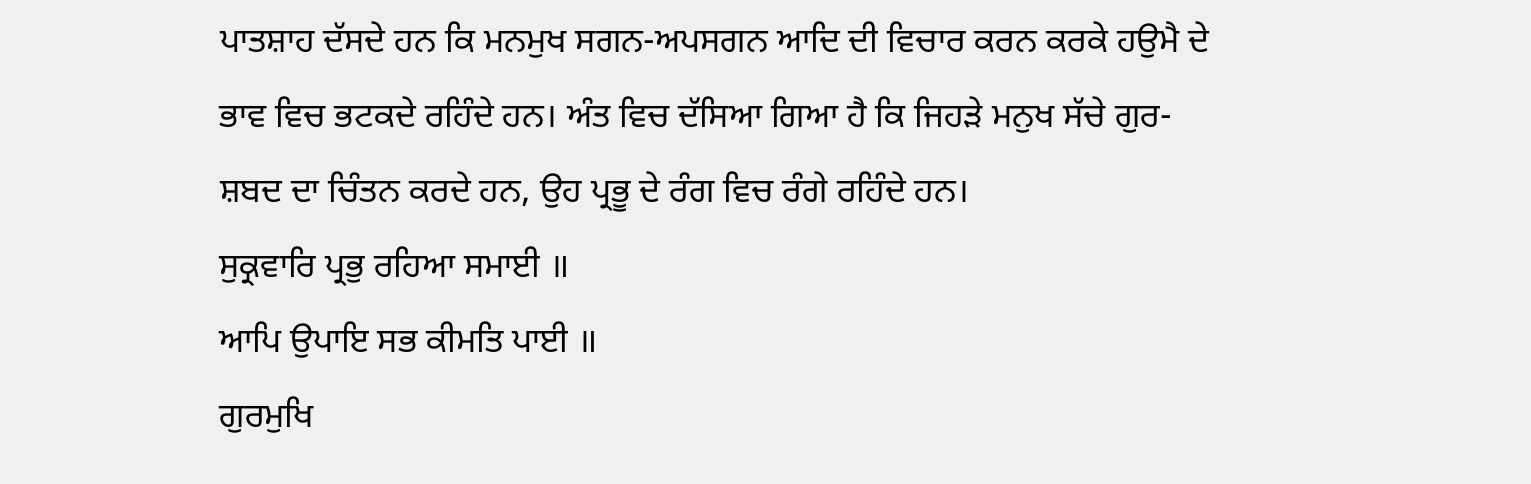ਪਾਤਸ਼ਾਹ ਦੱਸਦੇ ਹਨ ਕਿ ਮਨਮੁਖ ਸਗਨ-ਅਪਸਗਨ ਆਦਿ ਦੀ ਵਿਚਾਰ ਕਰਨ ਕਰਕੇ ਹਉਮੈ ਦੇ ਭਾਵ ਵਿਚ ਭਟਕਦੇ ਰਹਿੰਦੇ ਹਨ। ਅੰਤ ਵਿਚ ਦੱਸਿਆ ਗਿਆ ਹੈ ਕਿ ਜਿਹੜੇ ਮਨੁਖ ਸੱਚੇ ਗੁਰ-ਸ਼ਬਦ ਦਾ ਚਿੰਤਨ ਕਰਦੇ ਹਨ, ਉਹ ਪ੍ਰਭੂ ਦੇ ਰੰਗ ਵਿਚ ਰੰਗੇ ਰਹਿੰਦੇ ਹਨ।
ਸੁਕ੍ਰਵਾਰਿ ਪ੍ਰਭੁ ਰਹਿਆ ਸਮਾਈ ॥
ਆਪਿ ਉਪਾਇ ਸਭ ਕੀਮਤਿ ਪਾਈ ॥
ਗੁਰਮੁਖਿ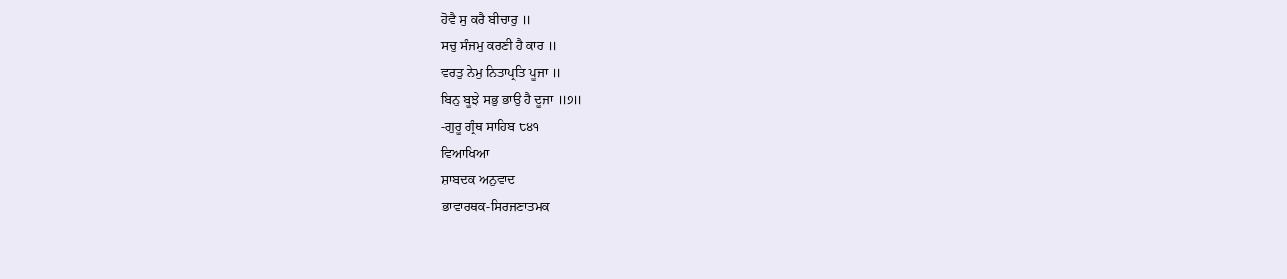ਹੋਵੈ ਸੁ ਕਰੈ ਬੀਚਾਰੁ ॥
ਸਚੁ ਸੰਜਮੁ ਕਰਣੀ ਹੈ ਕਾਰ ॥
ਵਰਤੁ ਨੇਮੁ ਨਿਤਾਪ੍ਰਤਿ ਪੂਜਾ ॥
ਬਿਨੁ ਬੂਝੇ ਸਭੁ ਭਾਉ ਹੈ ਦੂਜਾ ॥੭॥
-ਗੁਰੂ ਗ੍ਰੰਥ ਸਾਹਿਬ ੮੪੧
ਵਿਆਖਿਆ
ਸ਼ਾਬਦਕ ਅਨੁਵਾਦ
ਭਾਵਾਰਥਕ-ਸਿਰਜਣਾਤਮਕ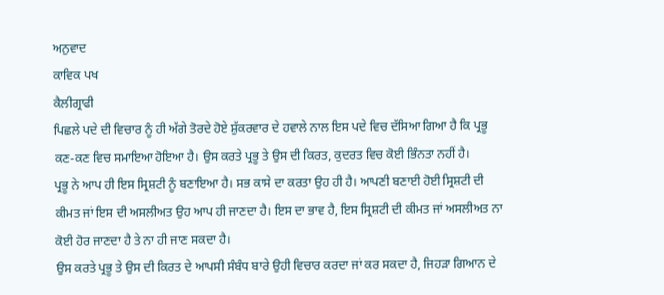ਅਨੁਵਾਦ
ਕਾਵਿਕ ਪਖ
ਕੈਲੀਗ੍ਰਾਫੀ
ਪਿਛਲੇ ਪਦੇ ਦੀ ਵਿਚਾਰ ਨੂੰ ਹੀ ਅੱਗੇ ਤੋਰਦੇ ਹੋਏ ਸ਼ੁੱਕਰਵਾਰ ਦੇ ਹਵਾਲੇ ਨਾਲ ਇਸ ਪਦੇ ਵਿਚ ਦੱਸਿਆ ਗਿਆ ਹੈ ਕਿ ਪ੍ਰਭੂ ਕਣ-ਕਣ ਵਿਚ ਸਮਾਇਆ ਹੋਇਆ ਹੈ। ਉਸ ਕਰਤੇ ਪ੍ਰਭੂ ਤੇ ਉਸ ਦੀ ਕਿਰਤ, ਕੁਦਰਤ ਵਿਚ ਕੋਈ ਭਿੰਨਤਾ ਨਹੀਂ ਹੈ।
ਪ੍ਰਭੂ ਨੇ ਆਪ ਹੀ ਇਸ ਸ੍ਰਿਸ਼ਟੀ ਨੂੰ ਬਣਾਇਆ ਹੈ। ਸਭ ਕਾਸੇ ਦਾ ਕਰਤਾ ਉਹ ਹੀ ਹੈ। ਆਪਣੀ ਬਣਾਈ ਹੋਈ ਸ੍ਰਿਸ਼ਟੀ ਦੀ ਕੀਮਤ ਜਾਂ ਇਸ ਦੀ ਅਸਲੀਅਤ ਉਹ ਆਪ ਹੀ ਜਾਣਦਾ ਹੈ। ਇਸ ਦਾ ਭਾਵ ਹੈ, ਇਸ ਸ੍ਰਿਸ਼ਟੀ ਦੀ ਕੀਮਤ ਜਾਂ ਅਸਲੀਅਤ ਨਾ ਕੋਈ ਹੋਰ ਜਾਣਦਾ ਹੈ ਤੇ ਨਾ ਹੀ ਜਾਣ ਸਕਦਾ ਹੈ।
ਉਸ ਕਰਤੇ ਪ੍ਰਭੂ ਤੇ ਉਸ ਦੀ ਕਿਰਤ ਦੇ ਆਪਸੀ ਸੰਬੰਧ ਬਾਰੇ ਉਹੀ ਵਿਚਾਰ ਕਰਦਾ ਜਾਂ ਕਰ ਸਕਦਾ ਹੈ, ਜਿਹੜਾ ਗਿਆਨ ਦੇ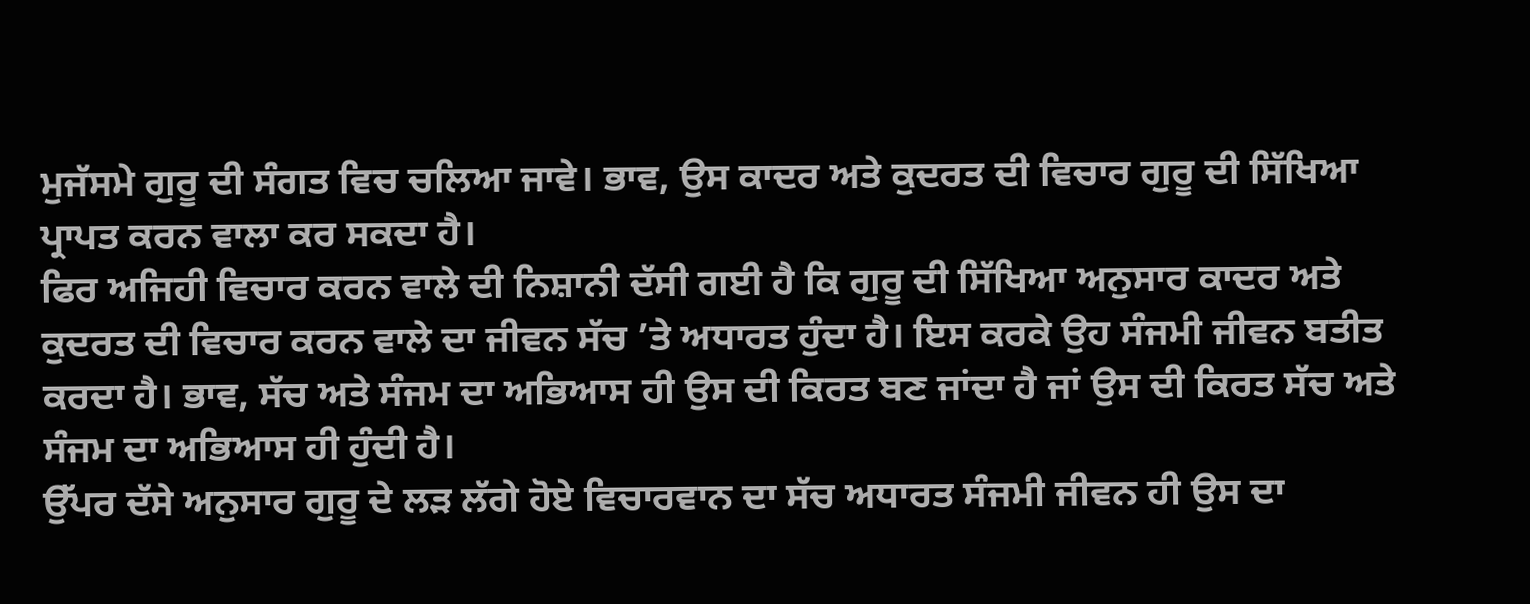ਮੁਜੱਸਮੇ ਗੁਰੂ ਦੀ ਸੰਗਤ ਵਿਚ ਚਲਿਆ ਜਾਵੇ। ਭਾਵ, ਉਸ ਕਾਦਰ ਅਤੇ ਕੁਦਰਤ ਦੀ ਵਿਚਾਰ ਗੁਰੂ ਦੀ ਸਿੱਖਿਆ ਪ੍ਰਾਪਤ ਕਰਨ ਵਾਲਾ ਕਰ ਸਕਦਾ ਹੈ।
ਫਿਰ ਅਜਿਹੀ ਵਿਚਾਰ ਕਰਨ ਵਾਲੇ ਦੀ ਨਿਸ਼ਾਨੀ ਦੱਸੀ ਗਈ ਹੈ ਕਿ ਗੁਰੂ ਦੀ ਸਿੱਖਿਆ ਅਨੁਸਾਰ ਕਾਦਰ ਅਤੇ ਕੁਦਰਤ ਦੀ ਵਿਚਾਰ ਕਰਨ ਵਾਲੇ ਦਾ ਜੀਵਨ ਸੱਚ ’ਤੇ ਅਧਾਰਤ ਹੁੰਦਾ ਹੈ। ਇਸ ਕਰਕੇ ਉਹ ਸੰਜਮੀ ਜੀਵਨ ਬਤੀਤ ਕਰਦਾ ਹੈ। ਭਾਵ, ਸੱਚ ਅਤੇ ਸੰਜਮ ਦਾ ਅਭਿਆਸ ਹੀ ਉਸ ਦੀ ਕਿਰਤ ਬਣ ਜਾਂਦਾ ਹੈ ਜਾਂ ਉਸ ਦੀ ਕਿਰਤ ਸੱਚ ਅਤੇ ਸੰਜਮ ਦਾ ਅਭਿਆਸ ਹੀ ਹੁੰਦੀ ਹੈ।
ਉੱਪਰ ਦੱਸੇ ਅਨੁਸਾਰ ਗੁਰੂ ਦੇ ਲੜ ਲੱਗੇ ਹੋਏ ਵਿਚਾਰਵਾਨ ਦਾ ਸੱਚ ਅਧਾਰਤ ਸੰਜਮੀ ਜੀਵਨ ਹੀ ਉਸ ਦਾ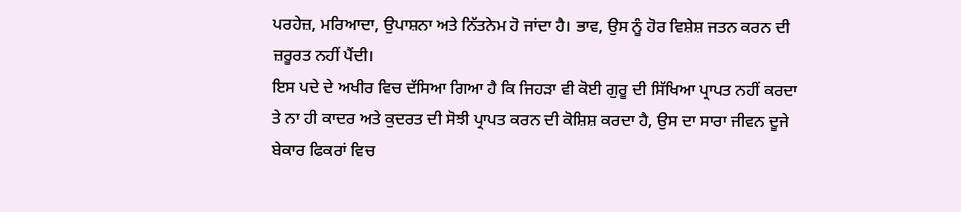ਪਰਹੇਜ਼, ਮਰਿਆਦਾ, ਉਪਾਸ਼ਨਾ ਅਤੇ ਨਿੱਤਨੇਮ ਹੋ ਜਾਂਦਾ ਹੈ। ਭਾਵ, ਉਸ ਨੂੰ ਹੋਰ ਵਿਸ਼ੇਸ਼ ਜਤਨ ਕਰਨ ਦੀ ਜ਼ਰੂਰਤ ਨਹੀਂ ਪੈਂਦੀ।
ਇਸ ਪਦੇ ਦੇ ਅਖੀਰ ਵਿਚ ਦੱਸਿਆ ਗਿਆ ਹੈ ਕਿ ਜਿਹੜਾ ਵੀ ਕੋਈ ਗੁਰੂ ਦੀ ਸਿੱਖਿਆ ਪ੍ਰਾਪਤ ਨਹੀਂ ਕਰਦਾ ਤੇ ਨਾ ਹੀ ਕਾਦਰ ਅਤੇ ਕੁਦਰਤ ਦੀ ਸੋਝੀ ਪ੍ਰਾਪਤ ਕਰਨ ਦੀ ਕੋਸ਼ਿਸ਼ ਕਰਦਾ ਹੈ, ਉਸ ਦਾ ਸਾਰਾ ਜੀਵਨ ਦੂਜੇ ਬੇਕਾਰ ਫਿਕਰਾਂ ਵਿਚ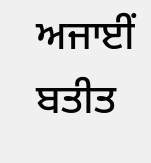ਅਜਾਈਂ ਬਤੀਤ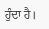ਹੁੰਦਾ ਹੈ।